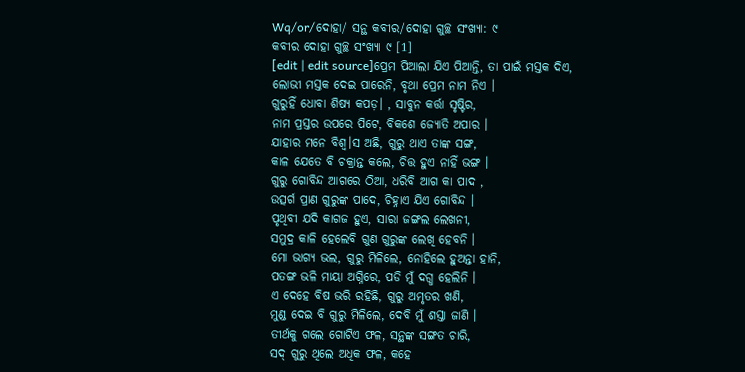Wq/or/ଦୋହା/ ସନ୍ଥ କବୀର/ଦୋହା ଗୁଚ୍ଛ ସଂଖ୍ୟା: ୯
କବୀର ଦୋହା ଗୁଚ୍ଛ ସଂଖ୍ୟା ୯ [1]
[edit | edit source]ପ୍ରେମ ପିଆଲା ଯିଏ ପିଆନ୍ତି, ତା ପାଇଁ ମସ୍ତକ ଦିଏ,
ଲୋଭୀ ମସ୍ତକ ଦେଇ ପାରେନି, ବୃଥା ପ୍ରେମ ନାମ ନିଏ ।
ଗୁରୁହିଁ ଧୋବା ଶିଷ୍ୟ କପଡ଼। , ସାବୁନ କର୍ତ୍ତା ସୃଷ୍ଟିର,
ନାମ ପ୍ରସ୍ତର ଉପରେ ପିଟେ, ବିକଶେ ଜ୍ୟୋତି ଅପାର ।
ଯାହାର ମନେ ବିଶ୍ୱ।ସ ଅଛି, ଗୁରୁ ଥାଏ ତାଙ୍କ ସଙ୍ଗ,
କାଳ ଯେତେ ବି ଚକ୍ରାନ୍ତ କଲେ, ଚିତ୍ତ ହୁଏ ନାହିଁ ଭଙ୍ଗ ।
ଗୁରୁ ଗୋବିନ୍ଦ ଆଗରେ ଠିଆ, ଧରିବି ଆଗ କା ପାଦ ,
ଉତ୍ସର୍ଗ ପ୍ରାଣ ଗୁରୁଙ୍କ ପାଦେ, ଚିହ୍ନାଏ ଯିଏ ଗୋବିନ୍ଦ ।
ପୃଥିବୀ ଯଦି କାଗଜ ହୁଏ, ସାରା ଜଙ୍ଗଲ ଲେଖନୀ,
ସମୁଦ୍ର କାଳି ହେଲେବି ଗୁଣ ଗୁରୁଙ୍କ ଲେଖି ହେବନି ।
ମୋ ଭାଗ୍ୟ ଭଲ, ଗୁରୁ ମିଳିଲେ, ନୋହିଲେ ହୁଅନ୍ତା ହାନି,
ପତଙ୍ଗ ଭଳି ମାୟା ଅଗ୍ନିରେ, ପଡି ମୁଁ ଦଗ୍ଧ ହେଲିନି ।
ଏ ଦେହେ ବିଷ ଭରି ରହିଛି, ଗୁରୁ ଅମୃତର ଖଣି,
ମୁଣ୍ଡ ଦେଇ ବି ଗୁରୁ ମିଳିଲେ, ଦେବି ମୁଁ ଶସ୍ତା ଜାଣି ।
ତୀର୍ଥକୁ ଗଲେ ଗୋଟିଏ ଫଳ, ସନ୍ଥଙ୍କ ସଙ୍ଗତ ଚାରି,
ସଦ୍ ଗୁରୁ ଥିଲେ ଅଧିକ ଫଳ, କହେ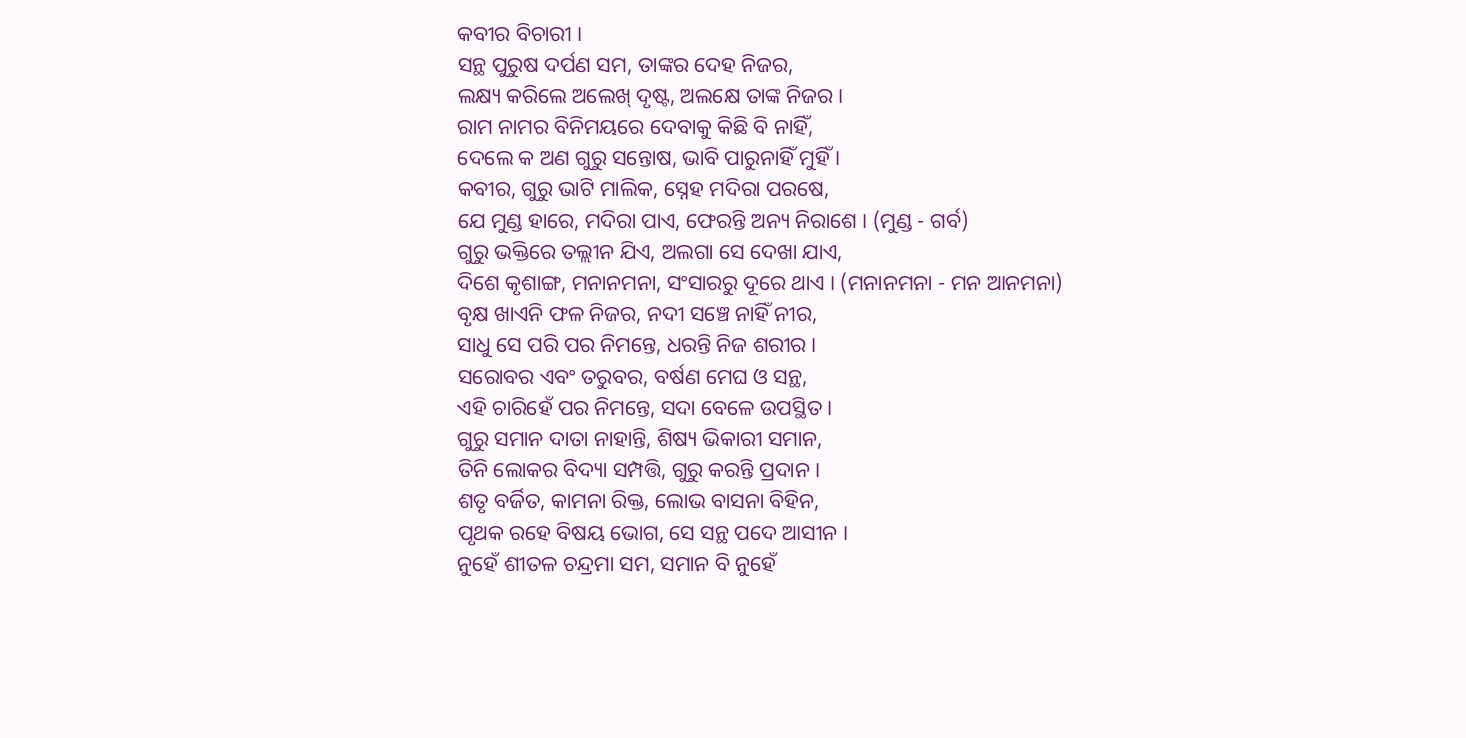କବୀର ବିଚାରୀ ।
ସନ୍ଥ ପୁରୁଷ ଦର୍ପଣ ସମ, ତାଙ୍କର ଦେହ ନିଜର,
ଲକ୍ଷ୍ୟ କରିଲେ ଅଲେଖ୍ ଦୃଷ୍ଟ, ଅଲକ୍ଷେ ତାଙ୍କ ନିଜର ।
ରାମ ନାମର ବିନିମୟରେ ଦେବାକୁ କିଛି ବି ନାହିଁ,
ଦେଲେ କ ଅଣ ଗୁରୁ ସନ୍ତୋଷ, ଭାବି ପାରୁନାହିଁ ମୁହିଁ ।
କବୀର, ଗୁରୁ ଭାଟି ମାଲିକ, ସ୍ନେହ ମଦିରା ପରଷେ,
ଯେ ମୁଣ୍ଡ ହାରେ, ମଦିରା ପାଏ, ଫେରନ୍ତି ଅନ୍ୟ ନିରାଶେ । (ମୁଣ୍ଡ - ଗର୍ବ)
ଗୁରୁ ଭକ୍ତିରେ ତଲ୍ଲୀନ ଯିଏ, ଅଲଗା ସେ ଦେଖା ଯାଏ,
ଦିଶେ କୃଶାଙ୍ଗ, ମନାନମନା, ସଂସାରରୁ ଦୂରେ ଥାଏ । (ମନାନମନା - ମନ ଆନମନା)
ବୃକ୍ଷ ଖାଏନି ଫଳ ନିଜର, ନଦୀ ସଞ୍ଚେ ନାହିଁ ନୀର,
ସାଧୁ ସେ ପରି ପର ନିମନ୍ତେ, ଧରନ୍ତି ନିଜ ଶରୀର ।
ସରୋବର ଏବଂ ତରୁବର, ବର୍ଷଣ ମେଘ ଓ ସନ୍ଥ,
ଏହି ଚାରିହେଁ ପର ନିମନ୍ତେ, ସଦା ବେଳେ ଉପସ୍ଥିତ ।
ଗୁରୁ ସମାନ ଦାତା ନାହାନ୍ତି, ଶିଷ୍ୟ ଭିକାରୀ ସମାନ,
ତିନି ଲୋକର ବିଦ୍ୟା ସମ୍ପତ୍ତି, ଗୁରୁ କରନ୍ତି ପ୍ରଦାନ ।
ଶତୃ ବର୍ଜିତ, କାମନା ରିକ୍ତ, ଲୋଭ ବାସନା ବିହିନ,
ପୃଥକ ରହେ ବିଷୟ ଭୋଗ, ସେ ସନ୍ଥ ପଦେ ଆସୀନ ।
ନୁହେଁ ଶୀତଳ ଚନ୍ଦ୍ରମା ସମ, ସମାନ ବି ନୁହେଁ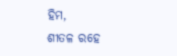ହିମ,
ଶୀତଳ ରହେ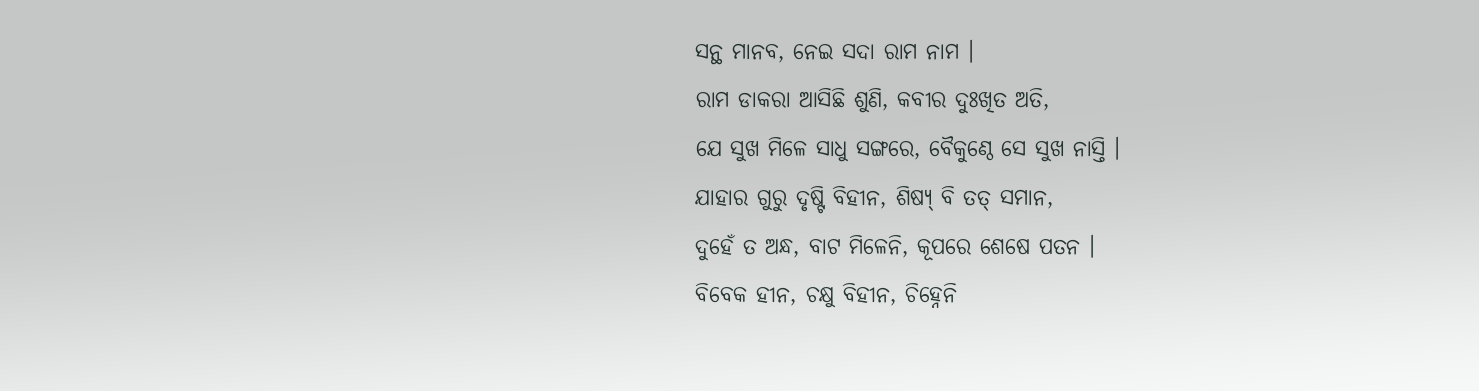ସନ୍ଥ ମାନବ, ନେଇ ସଦା ରାମ ନାମ ।
ରାମ ଡାକରା ଆସିଛି ଶୁଣି, କବୀର ଦୁଃଖିତ ଅତି,
ଯେ ସୁଖ ମିଳେ ସାଧୁ ସଙ୍ଗରେ, ବୈକୁଣ୍ଠେ ସେ ସୁଖ ନାସ୍ତି ।
ଯାହାର ଗୁରୁ ଦୃଷ୍ଟି ବିହୀନ, ଶିଷ୍ୟ୍ ବି ତତ୍ ସମାନ,
ଦୁହେଁ ତ ଅନ୍ଧ, ବାଟ ମିଳେନି, କୂପରେ ଶେଷେ ପତନ ।
ବିବେକ ହୀନ, ଚକ୍ଷୁ ବିହୀନ, ଚିହ୍ନେନି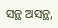ସନ୍ଥ ଅସନ୍ଥ,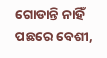ଗୋଡାନ୍ତି ନାହିଁ ପଛରେ ବେଶୀ,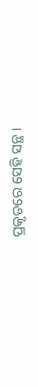ପ୍ରକୃତରେ ସେହି ସନ୍ଥ ।